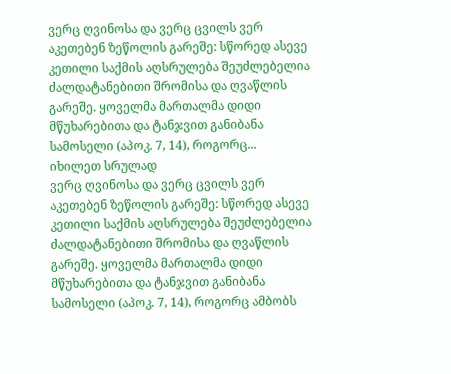ვერც ღვინოსა და ვერც ცვილს ვერ აკეთებენ ზეწოლის გარეშე: სწორედ ასევე კეთილი საქმის აღსრულება შეუძლებელია ძალდატანებითი შრომისა და ღვაწლის გარეშე. ყოველმა მართალმა დიდი მწუხარებითა და ტანჯვით განიბანა სამოსელი (აპოკ. 7, 14), როგორც...
იხილეთ სრულად
ვერც ღვინოსა და ვერც ცვილს ვერ აკეთებენ ზეწოლის გარეშე: სწორედ ასევე კეთილი საქმის აღსრულება შეუძლებელია ძალდატანებითი შრომისა და ღვაწლის გარეშე. ყოველმა მართალმა დიდი მწუხარებითა და ტანჯვით განიბანა სამოსელი (აპოკ. 7, 14), როგორც ამბობს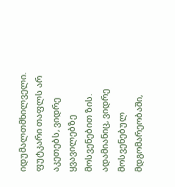იდუმალთმხილველი.
ფუტკარი თაფლს არ აკეთებს, ვიდრე ყვავილებზე მოსვენებით ზის. ადამიანიც, ვიდრე მოსვენებულ მდგომარეობაში,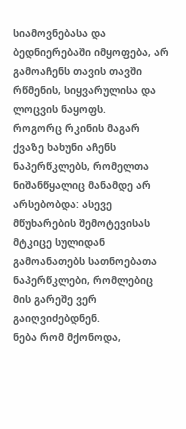სიამოვნებასა და ბედნიერებაში იმყოფება, არ გამოაჩენს თავის თავში რწმენის, სიყვარულისა და ლოცვის ნაყოფს.
როგორც რკინის მაგარ ქვაზე ხახუნი აჩენს ნაპერწკლებს, რომელთა ნიშანწყალიც მანამდე არ არსებობდა: ასევე მწუხარების შემოტევისას მტკიცე სულიდან გამოანათებს სათნოებათა ნაპერწკლები, რომლებიც მის გარეშე ვერ გაიღვიძებდნენ.
ნება რომ მქონოდა,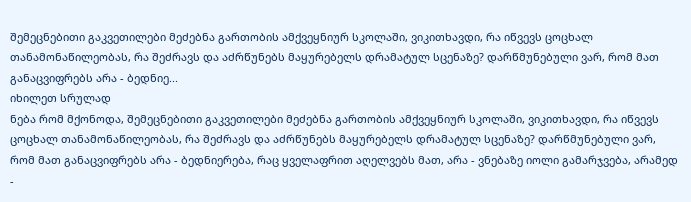შემეცნებითი გაკვეთილები მეძებნა გართობის ამქვეყნიურ სკოლაში, ვიკითხავდი, რა იწვევს ცოცხალ თანამონაწილეობას, რა შეძრავს და აძრწუნებს მაყურებელს დრამატულ სცენაზე? დარწმუნებული ვარ, რომ მათ განაცვიფრებს არა - ბედნიე...
იხილეთ სრულად
ნება რომ მქონოდა, შემეცნებითი გაკვეთილები მეძებნა გართობის ამქვეყნიურ სკოლაში, ვიკითხავდი, რა იწვევს ცოცხალ თანამონაწილეობას, რა შეძრავს და აძრწუნებს მაყურებელს დრამატულ სცენაზე? დარწმუნებული ვარ, რომ მათ განაცვიფრებს არა - ბედნიერება, რაც ყველაფრით აღელვებს მათ, არა - ვნებაზე იოლი გამარჯვება, არამედ -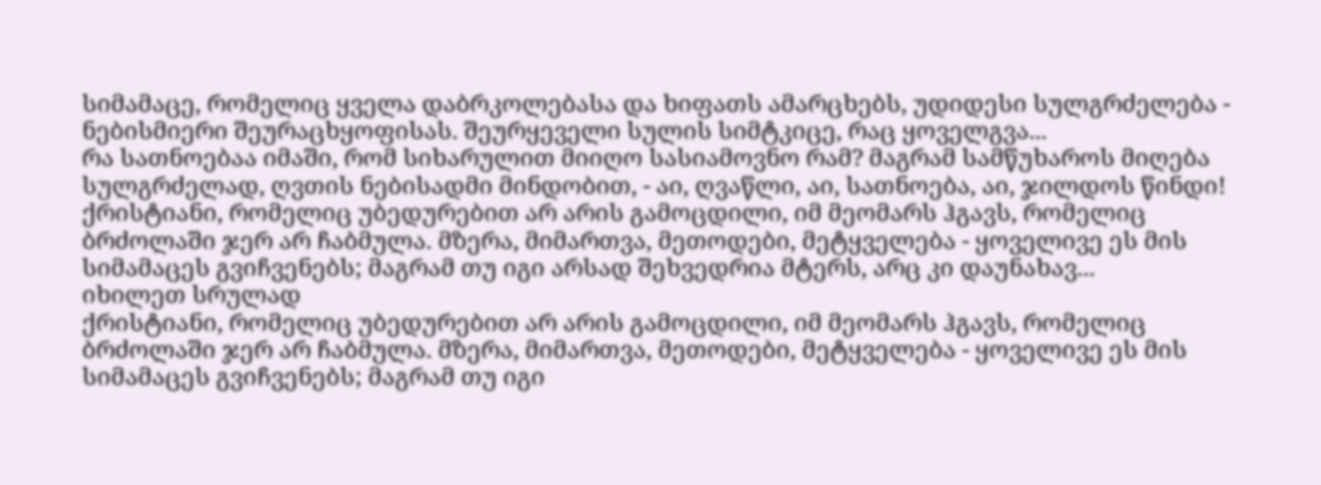სიმამაცე, რომელიც ყველა დაბრკოლებასა და ხიფათს ამარცხებს, უდიდესი სულგრძელება - ნებისმიერი შეურაცხყოფისას. შეურყეველი სულის სიმტკიცე, რაც ყოველგვა...
რა სათნოებაა იმაში, რომ სიხარულით მიიღო სასიამოვნო რამ? მაგრამ სამწუხაროს მიღება სულგრძელად, ღვთის ნებისადმი მინდობით, - აი, ღვაწლი, აი, სათნოება, აი, ჯილდოს წინდი!
ქრისტიანი, რომელიც უბედურებით არ არის გამოცდილი, იმ მეომარს ჰგავს, რომელიც ბრძოლაში ჯერ არ ჩაბმულა. მზერა, მიმართვა, მეთოდები, მეტყველება - ყოველივე ეს მის სიმამაცეს გვიჩვენებს; მაგრამ თუ იგი არსად შეხვედრია მტერს, არც კი დაუნახავ...
იხილეთ სრულად
ქრისტიანი, რომელიც უბედურებით არ არის გამოცდილი, იმ მეომარს ჰგავს, რომელიც ბრძოლაში ჯერ არ ჩაბმულა. მზერა, მიმართვა, მეთოდები, მეტყველება - ყოველივე ეს მის სიმამაცეს გვიჩვენებს; მაგრამ თუ იგი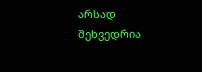არსად შეხვედრია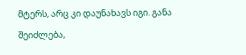მტერს, არც კი დაუნახავს იგი. განა შეიძლება,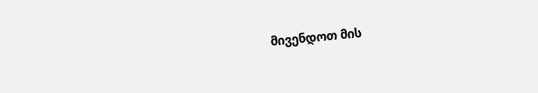მივენდოთ მის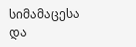სიმამაცესა და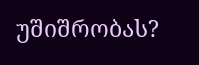უშიშრობას?